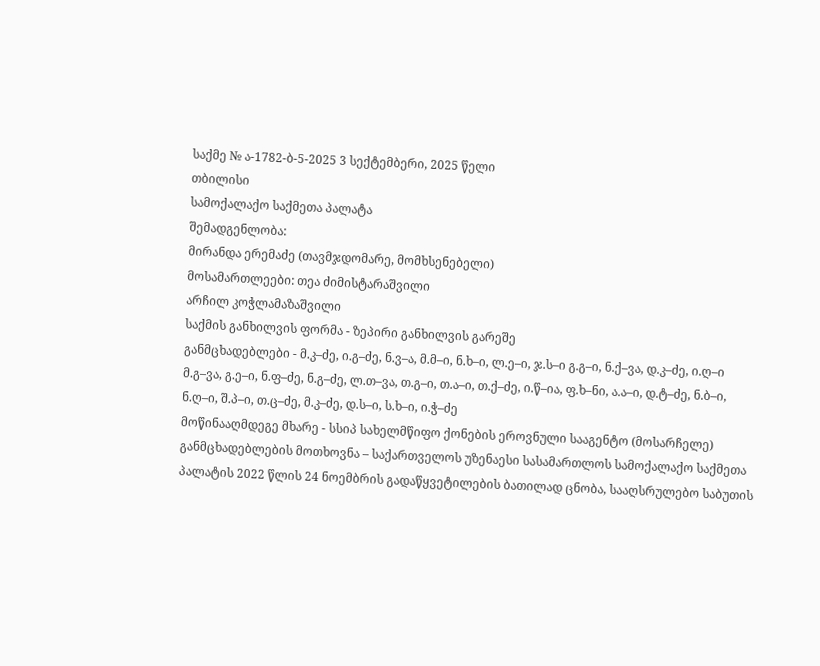საქმე № ა-1782-ბ-5-2025 3 სექტემბერი, 2025 წელი
თბილისი
სამოქალაქო საქმეთა პალატა
შემადგენლობა:
მირანდა ერემაძე (თავმჯდომარე, მომხსენებელი)
მოსამართლეები: თეა ძიმისტარაშვილი
არჩილ კოჭლამაზაშვილი
საქმის განხილვის ფორმა - ზეპირი განხილვის გარეშე
განმცხადებლები - მ.კ–ძე, ი.გ–ძე, ნ.ვ–ა, მ.მ–ი, ნ.ხ–ი, ლ.ე–ი, ჯ.ს–ი გ.გ–ი, ნ.ქ–ვა, დ.კ–ძე, ი.ღ–ი მ.გ–ვა, გ.ე–ი, ნ.ფ–ძე, ნ.გ–ძე, ლ.თ–ვა, თ.გ–ი, თ.ა–ი, თ.ქ–ძე, ი.წ–ია, ფ.ხ–ნი, ა.ა–ი, დ.ტ–ძე, ნ.ბ–ი, ნ.ღ–ი, შ.პ–ი, თ.ც–ძე, მ.კ–ძე, დ.ს–ი, ს.ხ–ი, ი.ჭ–ძე
მოწინააღმდეგე მხარე - სსიპ სახელმწიფო ქონების ეროვნული სააგენტო (მოსარჩელე)
განმცხადებლების მოთხოვნა – საქართველოს უზენაესი სასამართლოს სამოქალაქო საქმეთა პალატის 2022 წლის 24 ნოემბრის გადაწყვეტილების ბათილად ცნობა, სააღსრულებო საბუთის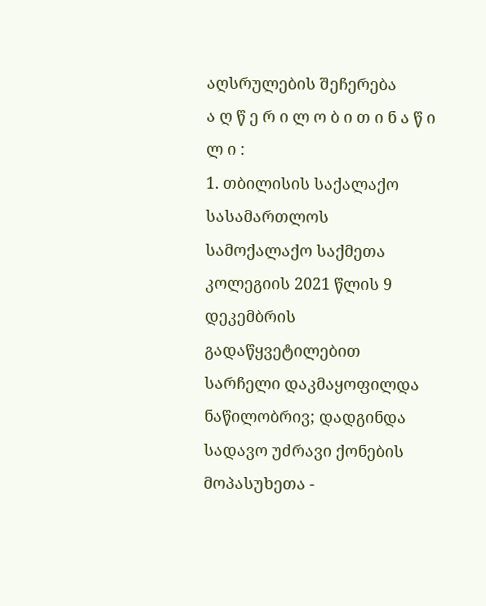აღსრულების შეჩერება
ა ღ წ ე რ ი ლ ო ბ ი თ ი ნ ა წ ი ლ ი :
1. თბილისის საქალაქო სასამართლოს სამოქალაქო საქმეთა კოლეგიის 2021 წლის 9 დეკემბრის გადაწყვეტილებით სარჩელი დაკმაყოფილდა ნაწილობრივ; დადგინდა სადავო უძრავი ქონების მოპასუხეთა -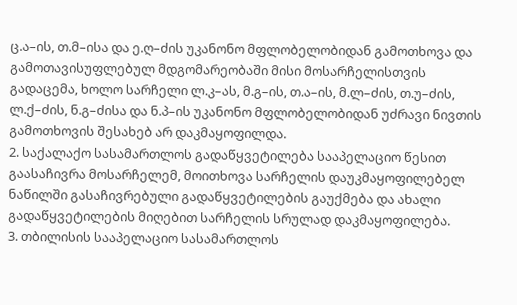ც.ა–ის, თ.მ–ისა და ე.ღ–ძის უკანონო მფლობელობიდან გამოთხოვა და გამოთავისუფლებულ მდგომარეობაში მისი მოსარჩელისთვის გადაცემა, ხოლო სარჩელი ლ.კ–ას, მ.გ–ის, თ.ა–ის, მ.ლ–ძის, თ.უ–ძის, ლ.ქ–ძის, ნ.გ–ძისა და ნ.პ–ის უკანონო მფლობელობიდან უძრავი ნივთის გამოთხოვის შესახებ არ დაკმაყოფილდა.
2. საქალაქო სასამართლოს გადაწყვეტილება სააპელაციო წესით გაასაჩივრა მოსარჩელემ, მოითხოვა სარჩელის დაუკმაყოფილებელ ნაწილში გასაჩივრებული გადაწყვეტილების გაუქმება და ახალი გადაწყვეტილების მიღებით სარჩელის სრულად დაკმაყოფილება.
3. თბილისის სააპელაციო სასამართლოს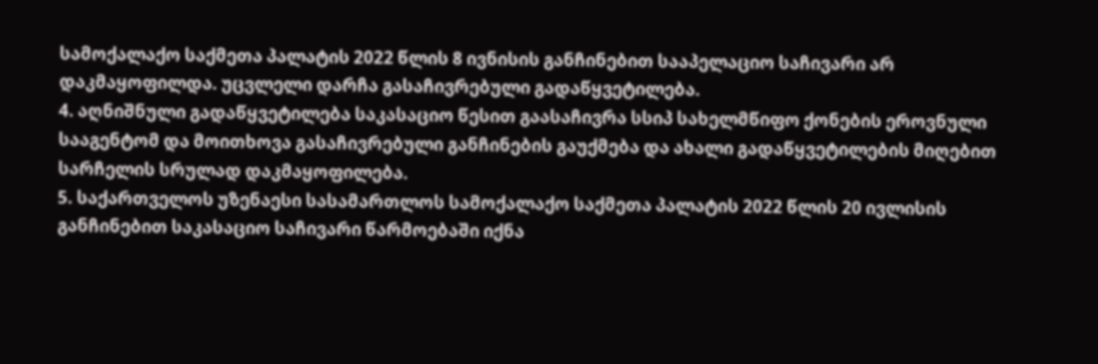სამოქალაქო საქმეთა პალატის 2022 წლის 8 ივნისის განჩინებით სააპელაციო საჩივარი არ დაკმაყოფილდა. უცვლელი დარჩა გასაჩივრებული გადაწყვეტილება.
4. აღნიშნული გადაწყვეტილება საკასაციო წესით გაასაჩივრა სსიპ სახელმწიფო ქონების ეროვნული სააგენტომ და მოითხოვა გასაჩივრებული განჩინების გაუქმება და ახალი გადაწყვეტილების მიღებით სარჩელის სრულად დაკმაყოფილება.
5. საქართველოს უზენაესი სასამართლოს სამოქალაქო საქმეთა პალატის 2022 წლის 20 ივლისის განჩინებით საკასაციო საჩივარი წარმოებაში იქნა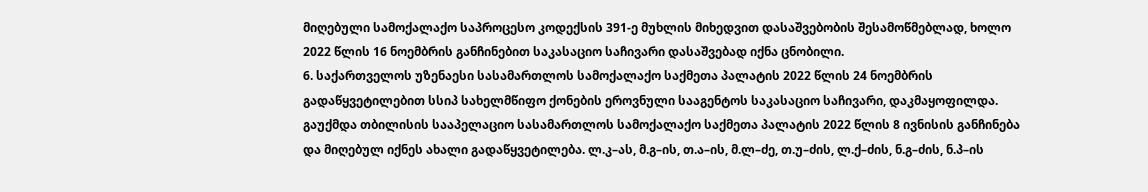მიღებული სამოქალაქო საპროცესო კოდექსის 391-ე მუხლის მიხედვით დასაშვებობის შესამოწმებლად, ხოლო 2022 წლის 16 ნოემბრის განჩინებით საკასაციო საჩივარი დასაშვებად იქნა ცნობილი.
6. საქართველოს უზენაესი სასამართლოს სამოქალაქო საქმეთა პალატის 2022 წლის 24 ნოემბრის გადაწყვეტილებით სსიპ სახელმწიფო ქონების ეროვნული სააგენტოს საკასაციო საჩივარი, დაკმაყოფილდა. გაუქმდა თბილისის სააპელაციო სასამართლოს სამოქალაქო საქმეთა პალატის 2022 წლის 8 ივნისის განჩინება და მიღებულ იქნეს ახალი გადაწყვეტილება. ლ.კ–ას, მ.გ–ის, თ.ა–ის, მ.ლ–ძე, თ.უ–ძის, ლ.ქ–ძის, ნ.გ–ძის, ნ.პ–ის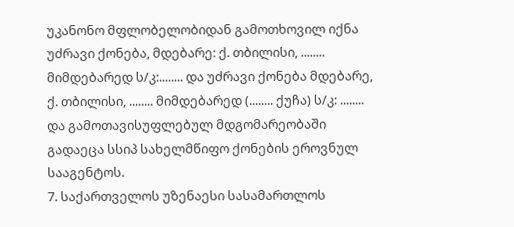უკანონო მფლობელობიდან გამოთხოვილ იქნა უძრავი ქონება, მდებარე: ქ. თბილისი, ........ მიმდებარედ ს/კ:........ და უძრავი ქონება მდებარე, ქ. თბილისი, ........ მიმდებარედ (........ ქუჩა) ს/კ: ........ და გამოთავისუფლებულ მდგომარეობაში გადაეცა სსიპ სახელმწიფო ქონების ეროვნულ სააგენტოს.
7. საქართველოს უზენაესი სასამართლოს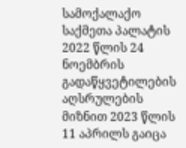სამოქალაქო საქმეთა პალატის 2022 წლის 24 ნოემბრის გადაწყვეტილების აღსრულების მიზნით 2023 წლის 11 აპრილს გაიცა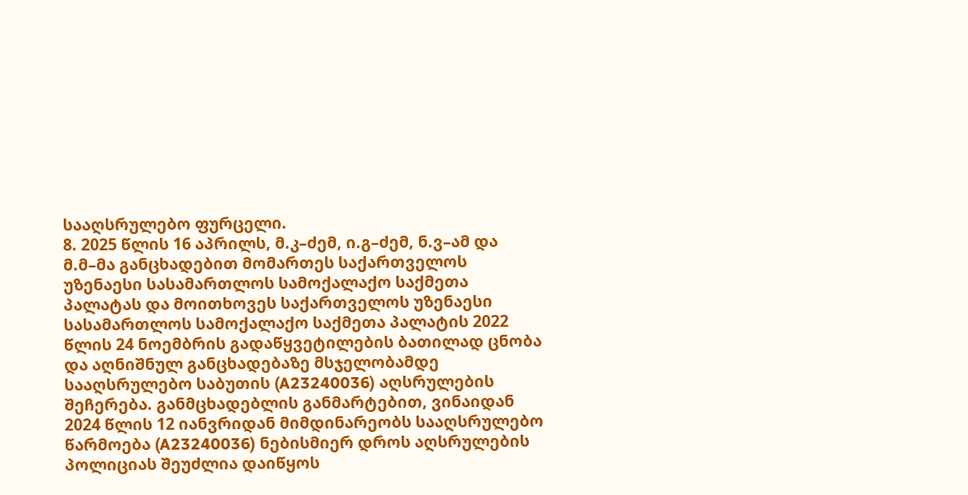სააღსრულებო ფურცელი.
8. 2025 წლის 16 აპრილს, მ.კ–ძემ, ი.გ–ძემ, ნ.ვ–ამ და მ.მ–მა განცხადებით მომართეს საქართველოს უზენაესი სასამართლოს სამოქალაქო საქმეთა პალატას და მოითხოვეს საქართველოს უზენაესი სასამართლოს სამოქალაქო საქმეთა პალატის 2022 წლის 24 ნოემბრის გადაწყვეტილების ბათილად ცნობა და აღნიშნულ განცხადებაზე მსჯელობამდე სააღსრულებო საბუთის (A23240036) აღსრულების შეჩერება. განმცხადებლის განმარტებით, ვინაიდან 2024 წლის 12 იანვრიდან მიმდინარეობს სააღსრულებო წარმოება (A23240036) ნებისმიერ დროს აღსრულების პოლიციას შეუძლია დაიწყოს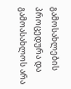გამოსახლების პროცედურა და გამოასახლოს არა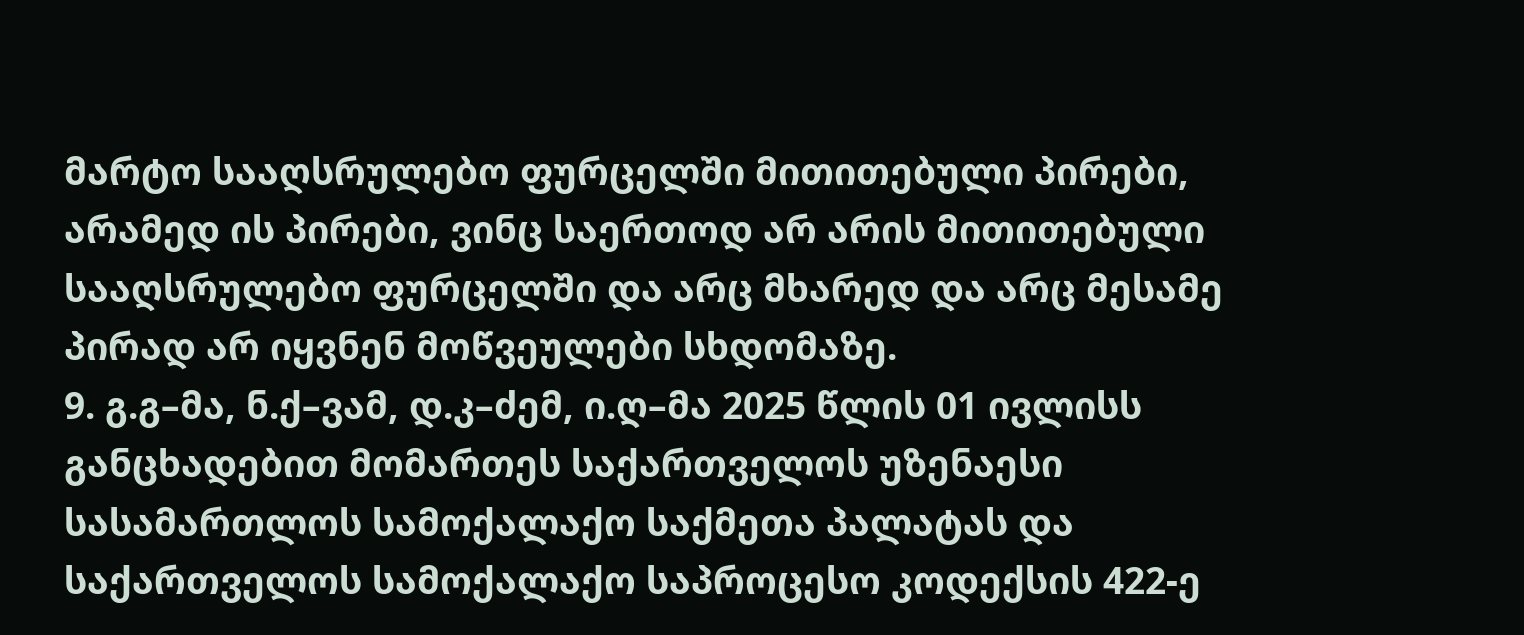მარტო სააღსრულებო ფურცელში მითითებული პირები, არამედ ის პირები, ვინც საერთოდ არ არის მითითებული სააღსრულებო ფურცელში და არც მხარედ და არც მესამე პირად არ იყვნენ მოწვეულები სხდომაზე.
9. გ.გ–მა, ნ.ქ–ვამ, დ.კ–ძემ, ი.ღ–მა 2025 წლის 01 ივლისს განცხადებით მომართეს საქართველოს უზენაესი სასამართლოს სამოქალაქო საქმეთა პალატას და საქართველოს სამოქალაქო საპროცესო კოდექსის 422-ე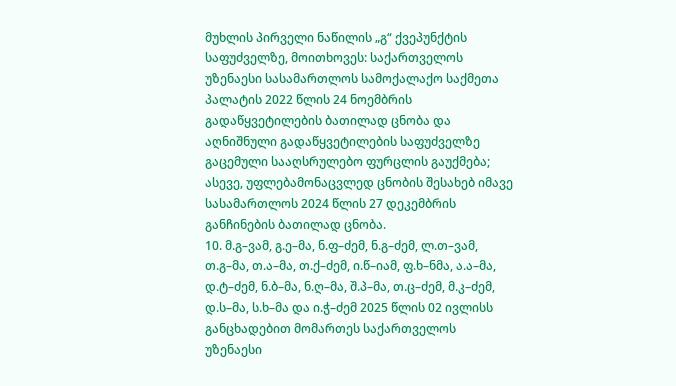მუხლის პირველი ნაწილის „გ“ ქვეპუნქტის საფუძველზე, მოითხოვეს: საქართველოს უზენაესი სასამართლოს სამოქალაქო საქმეთა პალატის 2022 წლის 24 ნოემბრის გადაწყვეტილების ბათილად ცნობა და აღნიშნული გადაწყვეტილების საფუძველზე გაცემული სააღსრულებო ფურცლის გაუქმება; ასევე, უფლებამონაცვლედ ცნობის შესახებ იმავე სასამართლოს 2024 წლის 27 დეკემბრის განჩინების ბათილად ცნობა.
10. მ.გ–ვამ, გ.ე–მა, ნ.ფ–ძემ, ნ.გ–ძემ, ლ.თ–ვამ, თ.გ–მა, თ.ა–მა, თ.ქ–ძემ, ი.წ–იამ, ფ.ხ–ნმა, ა.ა–მა, დ.ტ–ძემ, ნ.ბ–მა, ნ.ღ–მა, შ.პ–მა, თ.ც–ძემ, მ.კ–ძემ, დ.ს–მა, ს.ხ–მა და ი.ჭ–ძემ 2025 წლის 02 ივლისს განცხადებით მომართეს საქართველოს უზენაესი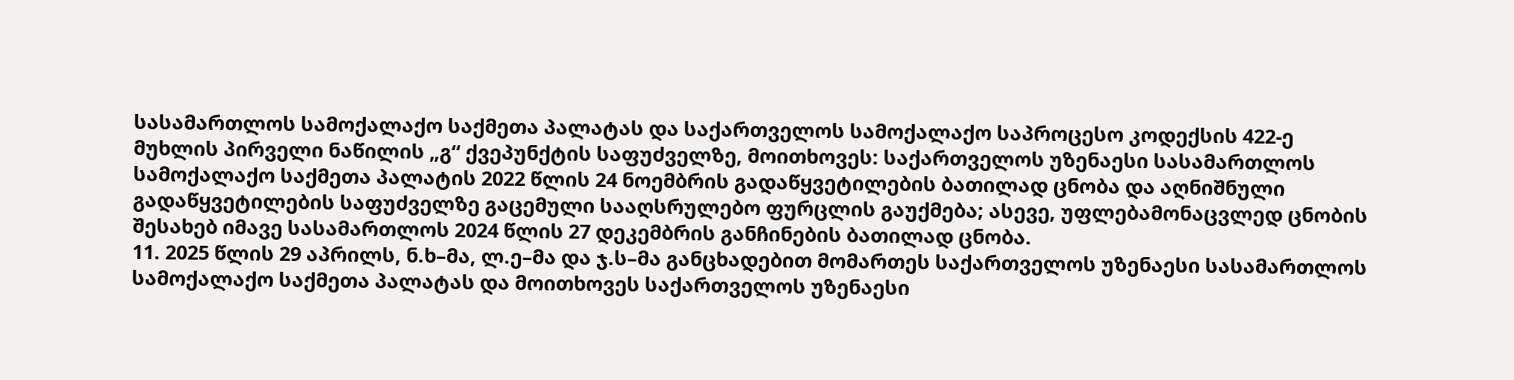სასამართლოს სამოქალაქო საქმეთა პალატას და საქართველოს სამოქალაქო საპროცესო კოდექსის 422-ე მუხლის პირველი ნაწილის „გ“ ქვეპუნქტის საფუძველზე, მოითხოვეს: საქართველოს უზენაესი სასამართლოს სამოქალაქო საქმეთა პალატის 2022 წლის 24 ნოემბრის გადაწყვეტილების ბათილად ცნობა და აღნიშნული გადაწყვეტილების საფუძველზე გაცემული სააღსრულებო ფურცლის გაუქმება; ასევე, უფლებამონაცვლედ ცნობის შესახებ იმავე სასამართლოს 2024 წლის 27 დეკემბრის განჩინების ბათილად ცნობა.
11. 2025 წლის 29 აპრილს, ნ.ხ–მა, ლ.ე–მა და ჯ.ს–მა განცხადებით მომართეს საქართველოს უზენაესი სასამართლოს სამოქალაქო საქმეთა პალატას და მოითხოვეს საქართველოს უზენაესი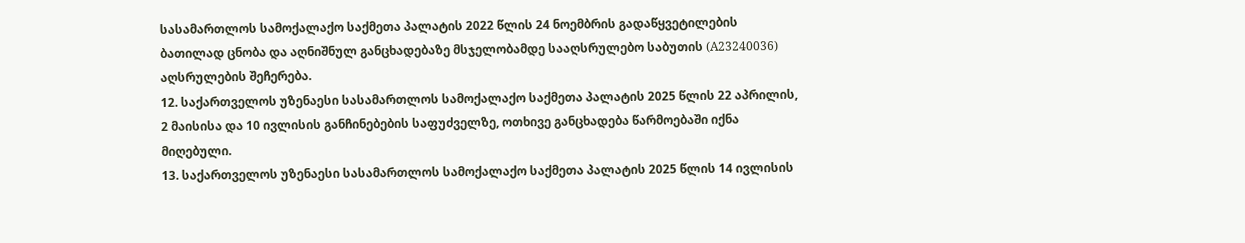სასამართლოს სამოქალაქო საქმეთა პალატის 2022 წლის 24 ნოემბრის გადაწყვეტილების ბათილად ცნობა და აღნიშნულ განცხადებაზე მსჯელობამდე სააღსრულებო საბუთის (A23240036) აღსრულების შეჩერება.
12. საქართველოს უზენაესი სასამართლოს სამოქალაქო საქმეთა პალატის 2025 წლის 22 აპრილის, 2 მაისისა და 10 ივლისის განჩინებების საფუძველზე, ოთხივე განცხადება წარმოებაში იქნა მიღებული.
13. საქართველოს უზენაესი სასამართლოს სამოქალაქო საქმეთა პალატის 2025 წლის 14 ივლისის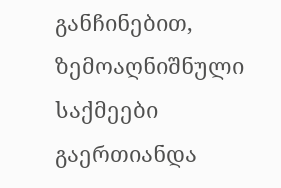განჩინებით, ზემოაღნიშნული საქმეები გაერთიანდა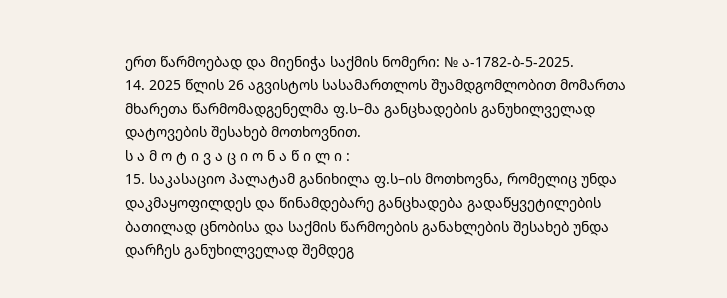ერთ წარმოებად და მიენიჭა საქმის ნომერი: № ა-1782-ბ-5-2025.
14. 2025 წლის 26 აგვისტოს სასამართლოს შუამდგომლობით მომართა მხარეთა წარმომადგენელმა ფ.ს–მა განცხადების განუხილველად დატოვების შესახებ მოთხოვნით.
ს ა მ ო ტ ი ვ ა ც ი ო ნ ა წ ი ლ ი :
15. საკასაციო პალატამ განიხილა ფ.ს–ის მოთხოვნა, რომელიც უნდა დაკმაყოფილდეს და წინამდებარე განცხადება გადაწყვეტილების ბათილად ცნობისა და საქმის წარმოების განახლების შესახებ უნდა დარჩეს განუხილველად შემდეგ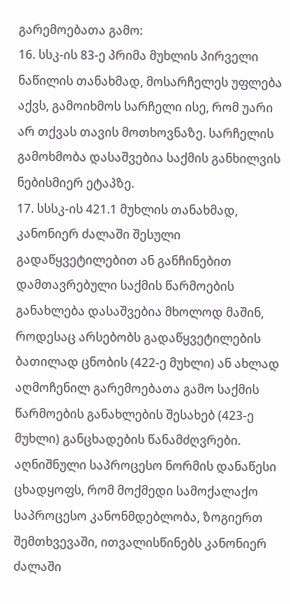გარემოებათა გამო:
16. სსკ-ის 83-ე პრიმა მუხლის პირველი ნაწილის თანახმად, მოსარჩელეს უფლება აქვს, გამოიხმოს სარჩელი ისე, რომ უარი არ თქვას თავის მოთხოვნაზე. სარჩელის გამოხმობა დასაშვებია საქმის განხილვის ნებისმიერ ეტაპზე.
17. სსსკ-ის 421.1 მუხლის თანახმად, კანონიერ ძალაში შესული გადაწყვეტილებით ან განჩინებით დამთავრებული საქმის წარმოების განახლება დასაშვებია მხოლოდ მაშინ, როდესაც არსებობს გადაწყვეტილების ბათილად ცნობის (422-ე მუხლი) ან ახლად აღმოჩენილ გარემოებათა გამო საქმის წარმოების განახლების შესახებ (423-ე მუხლი) განცხადების წანამძღვრები. აღნიშნული საპროცესო ნორმის დანაწესი ცხადყოფს, რომ მოქმედი სამოქალაქო საპროცესო კანონმდებლობა, ზოგიერთ შემთხვევაში, ითვალისწინებს კანონიერ ძალაში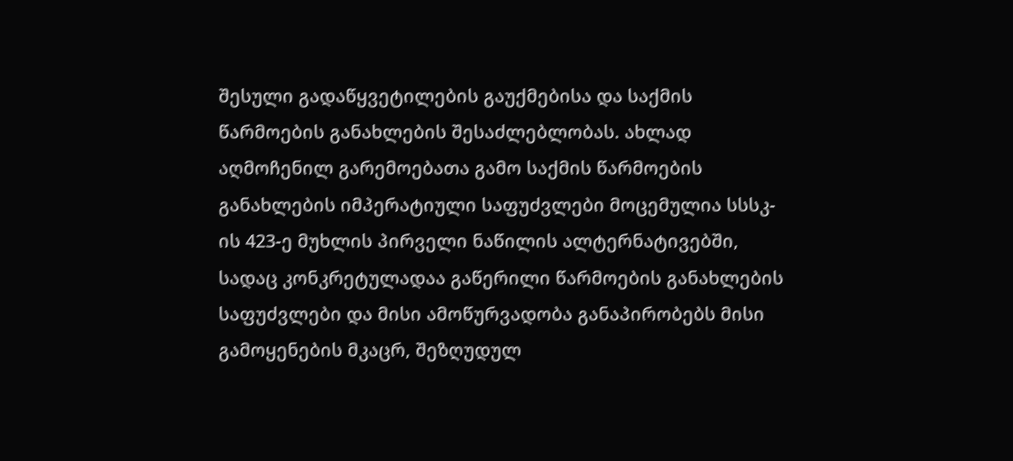შესული გადაწყვეტილების გაუქმებისა და საქმის წარმოების განახლების შესაძლებლობას. ახლად აღმოჩენილ გარემოებათა გამო საქმის წარმოების განახლების იმპერატიული საფუძვლები მოცემულია სსსკ-ის 423-ე მუხლის პირველი ნაწილის ალტერნატივებში, სადაც კონკრეტულადაა გაწერილი წარმოების განახლების საფუძვლები და მისი ამოწურვადობა განაპირობებს მისი გამოყენების მკაცრ, შეზღუდულ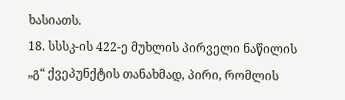ხასიათს.
18. სსსკ-ის 422-ე მუხლის პირველი ნაწილის „გ“ ქვეპუნქტის თანახმად, პირი, რომლის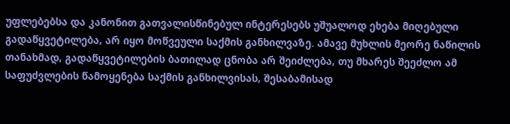უფლებებსა და კანონით გათვალისწინებულ ინტერესებს უშუალოდ ეხება მიღებული გადაწყვეტილება, არ იყო მოწვეული საქმის განხილვაზე. ამავე მუხლის მეორე ნაწილის თანახმად, გადაწყვეტილების ბათილად ცნობა არ შეიძლება, თუ მხარეს შეეძლო ამ საფუძვლების წამოყენება საქმის განხილვისას, შესაბამისად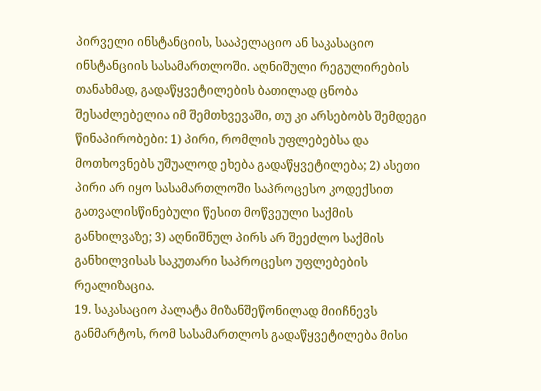პირველი ინსტანციის, სააპელაციო ან საკასაციო ინსტანციის სასამართლოში. აღნიშული რეგულირების თანახმად, გადაწყვეტილების ბათილად ცნობა შესაძლებელია იმ შემთხვევაში, თუ კი არსებობს შემდეგი წინაპირობები: 1) პირი, რომლის უფლებებსა და მოთხოვნებს უშუალოდ ეხება გადაწყვეტილება; 2) ასეთი პირი არ იყო სასამართლოში საპროცესო კოდექსით გათვალისწინებული წესით მოწვეული საქმის განხილვაზე; 3) აღნიშნულ პირს არ შეეძლო საქმის განხილვისას საკუთარი საპროცესო უფლებების რეალიზაცია.
19. საკასაციო პალატა მიზანშეწონილად მიიჩნევს განმარტოს, რომ სასამართლოს გადაწყვეტილება მისი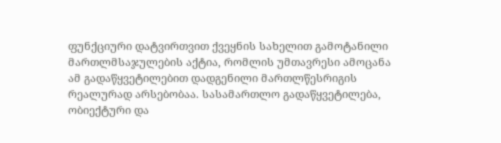ფუნქციური დატვირთვით ქვეყნის სახელით გამოტანილი მართლმსაჯულების აქტია, რომლის უმთავრესი ამოცანა ამ გადაწყვეტილებით დადგენილი მართლწესრიგის რეალურად არსებობაა. სასამართლო გადაწყვეტილება, ობიექტური და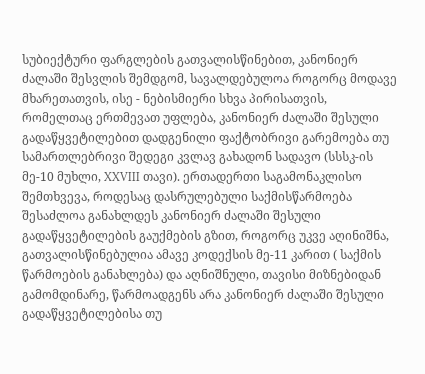სუბიექტური ფარგლების გათვალისწინებით, კანონიერ ძალაში შესვლის შემდგომ, სავალდებულოა როგორც მოდავე მხარეთათვის, ისე - ნებისმიერი სხვა პირისათვის, რომელთაც ერთმევათ უფლება, კანონიერ ძალაში შესული გადაწყვეტილებით დადგენილი ფაქტობრივი გარემოება თუ სამართლებრივი შედეგი კვლავ გახადონ სადავო (სსსკ-ის მე-10 მუხლი, XXVIII თავი). ერთადერთი საგამონაკლისო შემთხვევა, როდესაც დასრულებული საქმისწარმოება შესაძლოა განახლდეს კანონიერ ძალაში შესული გადაწყვეტილების გაუქმების გზით, როგორც უკვე აღინიშნა, გათვალისწინებულია ამავე კოდექსის მე-11 კარით ( საქმის წარმოების განახლება) და აღნიშნული, თავისი მიზნებიდან გამომდინარე, წარმოადგენს არა კანონიერ ძალაში შესული გადაწყვეტილებისა თუ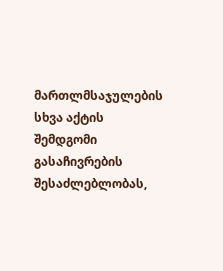მართლმსაჯულების სხვა აქტის შემდგომი გასაჩივრების შესაძლებლობას,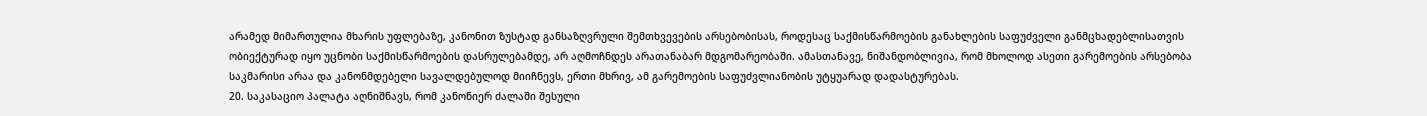არამედ მიმართულია მხარის უფლებაზე, კანონით ზუსტად განსაზღვრული შემთხვევების არსებობისას, როდესაც საქმისწარმოების განახლების საფუძველი განმცხადებლისათვის ობიექტურად იყო უცნობი საქმისწარმოების დასრულებამდე, არ აღმოჩნდეს არათანაბარ მდგომარეობაში. ამასთანავე, ნიშანდობლივია, რომ მხოლოდ ასეთი გარემოების არსებობა საკმარისი არაა და კანონმდებელი სავალდებულოდ მიიჩნევს, ერთი მხრივ, ამ გარემოების საფუძვლიანობის უტყუარად დადასტურებას.
20. საკასაციო პალატა აღნიშნავს, რომ კანონიერ ძალაში შესული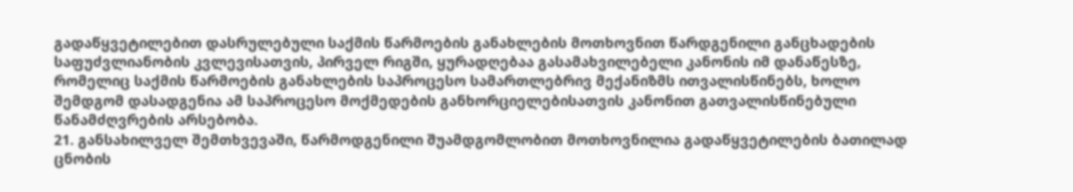გადაწყვეტილებით დასრულებული საქმის წარმოების განახლების მოთხოვნით წარდგენილი განცხადების საფუძვლიანობის კვლევისათვის, პირველ რიგში, ყურადღებაა გასამახვილებელი კანონის იმ დანაწესზე, რომელიც საქმის წარმოების განახლების საპროცესო სამართლებრივ მექანიზმს ითვალისწინებს, ხოლო შემდგომ დასადგენია ამ საპროცესო მოქმედების განხორციელებისათვის კანონით გათვალისწინებული წანამძღვრების არსებობა.
21. განსახილველ შემთხვევაში, წარმოდგენილი შუამდგომლობით მოთხოვნილია გადაწყვეტილების ბათილად ცნობის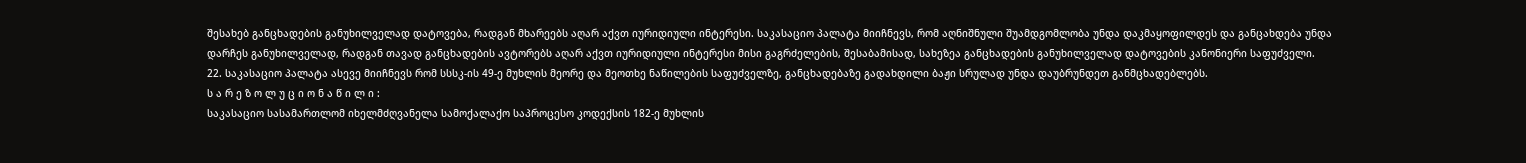შესახებ განცხადების განუხილველად დატოვება, რადგან მხარეებს აღარ აქვთ იურიდიული ინტერესი. საკასაციო პალატა მიიჩნევს, რომ აღნიშნული შუამდგომლობა უნდა დაკმაყოფილდეს და განცახდება უნდა დარჩეს განუხილველად, რადგან თავად განცხადების ავტორებს აღარ აქვთ იურიდიული ინტერესი მისი გაგრძელების, შესაბამისად, სახეზეა განცხადების განუხილველად დატოვების კანონიერი საფუძველი.
22. საკასაციო პალატა ასევე მიიჩნევს რომ სსსკ-ის 49-ე მუხლის მეორე და მეოთხე ნაწილების საფუძველზე, განცხადებაზე გადახდილი ბაჟი სრულად უნდა დაუბრუნდეთ განმცხადებლებს.
ს ა რ ე ზ ო ლ უ ც ი ო ნ ა წ ი ლ ი :
საკასაციო სასამართლომ იხელმძღვანელა სამოქალაქო საპროცესო კოდექსის 182-ე მუხლის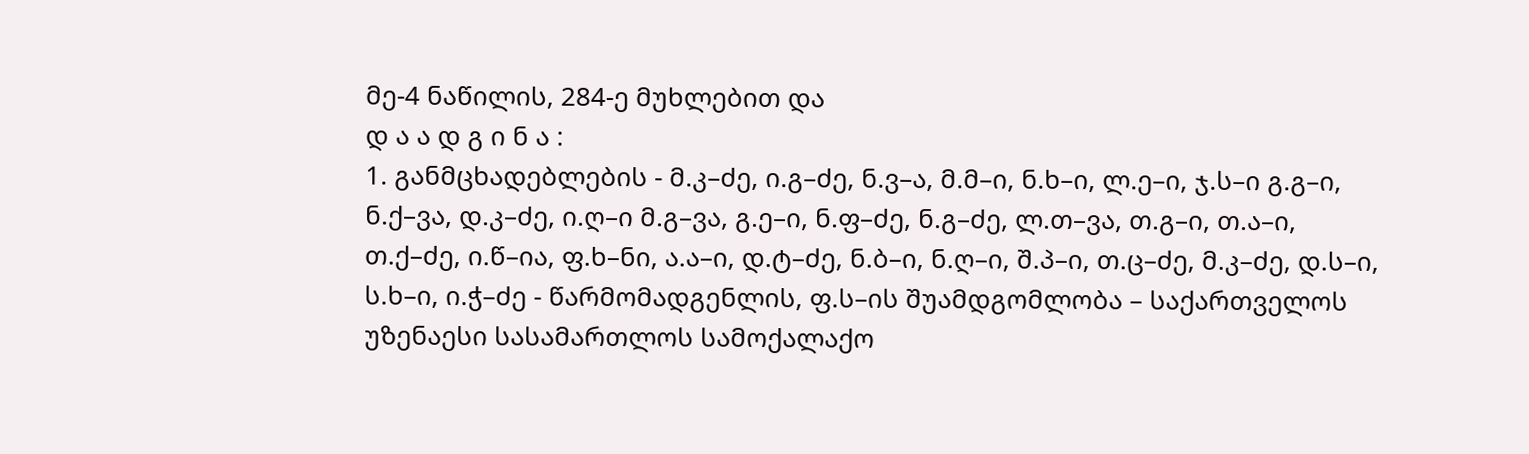მე-4 ნაწილის, 284-ე მუხლებით და
დ ა ა დ გ ი ნ ა :
1. განმცხადებლების - მ.კ–ძე, ი.გ–ძე, ნ.ვ–ა, მ.მ–ი, ნ.ხ–ი, ლ.ე–ი, ჯ.ს–ი გ.გ–ი, ნ.ქ–ვა, დ.კ–ძე, ი.ღ–ი მ.გ–ვა, გ.ე–ი, ნ.ფ–ძე, ნ.გ–ძე, ლ.თ–ვა, თ.გ–ი, თ.ა–ი, თ.ქ–ძე, ი.წ–ია, ფ.ხ–ნი, ა.ა–ი, დ.ტ–ძე, ნ.ბ–ი, ნ.ღ–ი, შ.პ–ი, თ.ც–ძე, მ.კ–ძე, დ.ს–ი, ს.ხ–ი, ი.ჭ–ძე - წარმომადგენლის, ფ.ს–ის შუამდგომლობა – საქართველოს უზენაესი სასამართლოს სამოქალაქო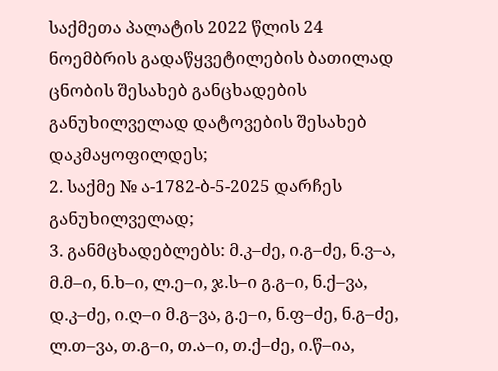საქმეთა პალატის 2022 წლის 24 ნოემბრის გადაწყვეტილების ბათილად ცნობის შესახებ განცხადების განუხილველად დატოვების შესახებ დაკმაყოფილდეს;
2. საქმე № ა-1782-ბ-5-2025 დარჩეს განუხილველად;
3. განმცხადებლებს: მ.კ–ძე, ი.გ–ძე, ნ.ვ–ა, მ.მ–ი, ნ.ხ–ი, ლ.ე–ი, ჯ.ს–ი გ.გ–ი, ნ.ქ–ვა, დ.კ–ძე, ი.ღ–ი მ.გ–ვა, გ.ე–ი, ნ.ფ–ძე, ნ.გ–ძე, ლ.თ–ვა, თ.გ–ი, თ.ა–ი, თ.ქ–ძე, ი.წ–ია,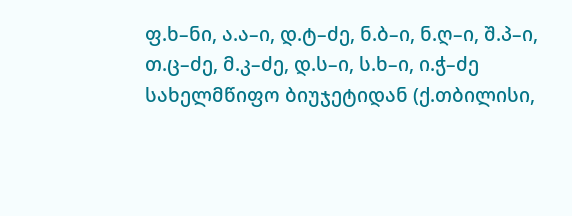ფ.ხ–ნი, ა.ა–ი, დ.ტ–ძე, ნ.ბ–ი, ნ.ღ–ი, შ.პ–ი, თ.ც–ძე, მ.კ–ძე, დ.ს–ი, ს.ხ–ი, ი.ჭ–ძე სახელმწიფო ბიუჯეტიდან (ქ.თბილისი,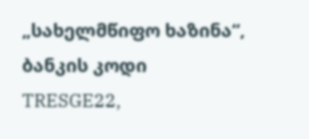„სახელმწიფო ხაზინა“, ბანკის კოდი TRESGE22,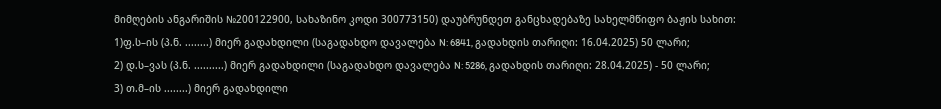მიმღების ანგარიშის №200122900, სახაზინო კოდი 300773150) დაუბრუნდეთ განცხადებაზე სახელმწიფო ბაჟის სახით:
1)ფ.ს–ის (პ.ნ. ........) მიერ გადახდილი (საგადახდო დავალება N: 6841, გადახდის თარიღი: 16.04.2025) 50 ლარი;
2) დ.ს–ვას (პ.ნ. ..........) მიერ გადახდილი (საგადახდო დავალება N: 5286, გადახდის თარიღი: 28.04.2025) - 50 ლარი;
3) თ.მ–ის ........) მიერ გადახდილი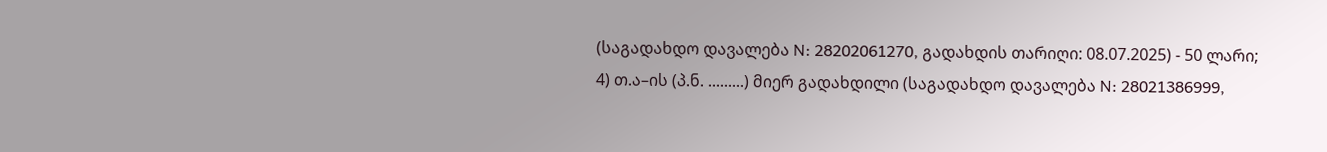(საგადახდო დავალება N: 28202061270, გადახდის თარიღი: 08.07.2025) - 50 ლარი;
4) თ.ა–ის (პ.ნ. .........) მიერ გადახდილი (საგადახდო დავალება N: 28021386999,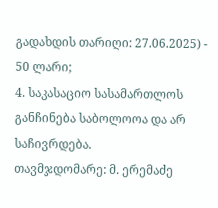გადახდის თარიღი: 27.06.2025) - 50 ლარი;
4. საკასაციო სასამართლოს განჩინება საბოლოოა და არ საჩივრდება.
თავმჯდომარე: მ. ერემაძე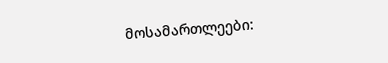მოსამართლეები: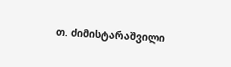თ. ძიმისტარაშვილი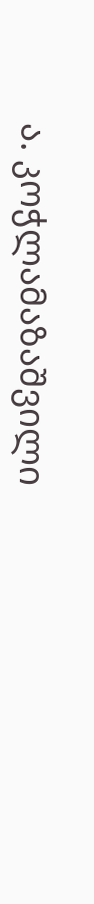ა. კოჭლამაზაშვილი